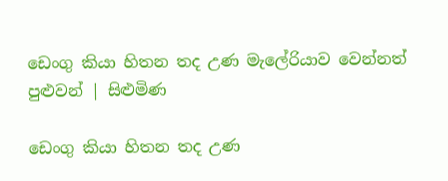ඩෙංගු කියා හිතන තද උණ මැලේරියාව වෙන්නත් පුළුවන් | සිළුමිණ

ඩෙංගු කියා හිතන තද උණ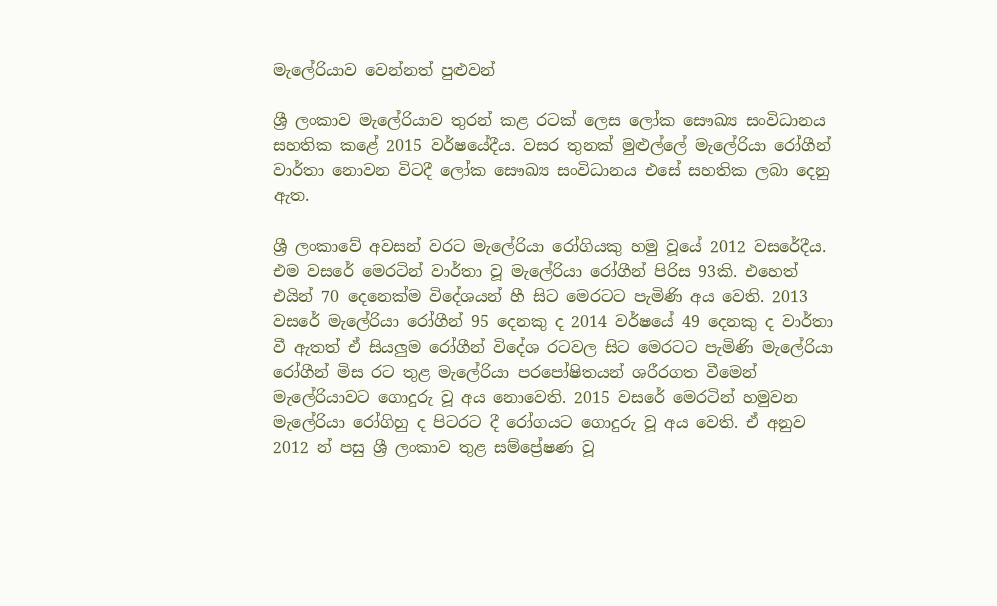මැලේරියාව වෙන්නත් පුළුවන්

ශ්‍රී ලංකාව මැලේරියාව තුරන් කළ රටක් ලෙස ලෝක සෞඛ්‍ය සංවිධානය සහතික කළේ 2015 වර්ෂයේදීය. වසර තුනක් මුළුල්ලේ මැලේරියා රෝගීන් වාර්තා නොවන විටදී ‍ලෝක සෞඛ්‍ය සංවිධානය එසේ සහතික ලබා දෙනු ඇත.

ශ්‍රී ලංකාවේ අවසන් වරට මැලේරියා රෝගියකු හමු වූයේ 2012 වසරේදීය. එම වසරේ මෙරටින් වාර්තා වූ මැලේරියා රෝගීන් පිරිස 93කි. එහෙත් එයින් 70 දෙනෙක්ම විදේශයන් හී සිට මෙරටට පැමිණි අය වෙති. 2013 වසරේ මැලේරියා රෝගීන් 95 දෙනකු ද 2014 වර්ෂයේ 49 දෙනකු ද වාර්තා වී ඇතත් ඒ සියලුම රෝගීන් විදේශ රටවල සිට මෙරටට පැමිණි මැලේරියා රෝගීන් මිස රට තුළ මැලේරියා පරපෝෂිතයන් ශරීරගත වීමෙන් මැලේරියාවට ගොදුරු වූ අය නොවෙති. 2015 වසරේ මෙරටින් හමුවන මැලේරියා රෝගිහු ද පිටරට දී රෝගයට ගොදුරු වූ අය වෙති. ඒ අනුව 2012 න් පසු ශ්‍රී ලංකාව තුළ සම්ප්‍රේෂණ වූ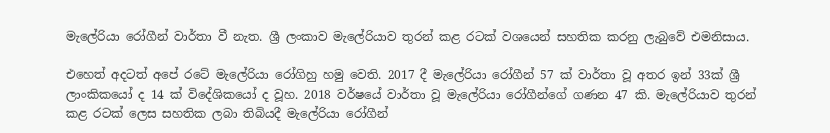මැලේරියා රෝගීන් වාර්තා වී නැත. ශ්‍රී ලංකාව මැලේරියාව තුරන් කළ රටක් වශයෙන් සහතික කරනු ලැබුවේ එමනිසාය.

එහෙත් අදටත් අපේ රටේ මැලේරියා රෝගිහු හමු වෙති. 2017 දී මැලේරියා රෝගීන් 57 ක් වාර්තා වූ අතර ඉන් 33ක් ශ්‍රී ලාංකිකයෝ ද 14 ක් විදේශිකයෝ ද වූහ. 2018 වර්ෂයේ වාර්තා වූ මැලේරියා රෝගීන්ගේ ගණන 47 කි. මැලේරියාව තුරන් කළ රටක් ලෙස සහතික ලබා තිබියදී මැලේරියා රෝගීන්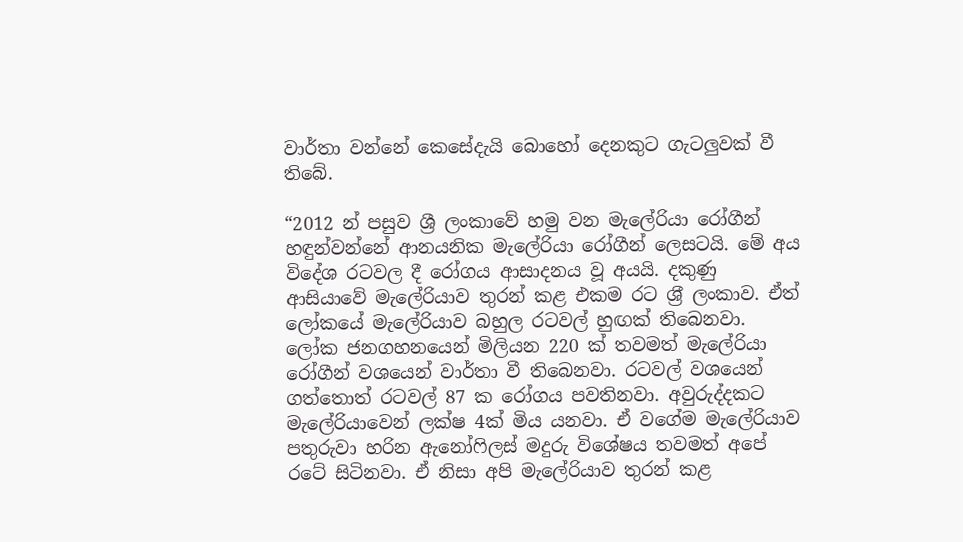වාර්තා වන්නේ කෙසේදැයි බොහෝ දෙනකුට ගැටලුවක් වී තිබේ.

“2012 න් පසුව ශ්‍රී ලංකාවේ හමු වන මැලේරියා රෝගීන් හඳුන්වන්නේ ආනයනික මැලේරියා රෝගීන් ලෙසටයි. මේ අය විදේශ රටවල දී රෝගය ආසාදනය වූ අයයි. දකුණු ආසියාවේ මැලේරියාව තුරන් කළ එකම රට ශ්‍ර‍ී ලංකාව. ඒත් ලෝකයේ මැලේරියාව බහුල රටවල් හුඟක් තිබෙනවා. ලෝක ජනගහනයෙන් මිලියන 220 ක් තවමත් මැලේරියා රෝගීන් වශයෙන් වාර්තා වී තිබෙනවා. රටවල් වශයෙන් ගත්තොත් රටවල් 87 ක රෝගය පවතිනවා. අවුරුද්දකට මැලේරියාවෙන් ලක්ෂ 4ක් මිය යනවා. ඒ වගේම මැලේරියාව පතුරුවා හරින ඇනෝෆිලස් මදුරු විශේෂය තවමත් අපේ රටේ සිටිනවා. ඒ නිසා අපි මැලේරියාව තුරන් කළ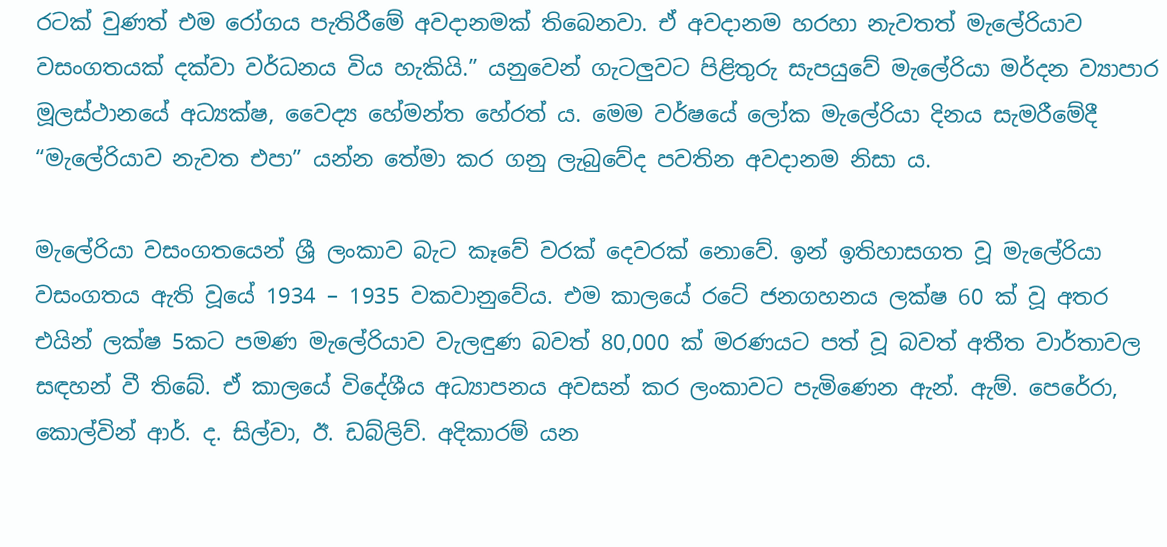රටක් වුණත් එම රෝගය පැතිරීමේ අවදානමක් තිබෙනවා. ඒ අවදානම හරහා නැවතත් මැලේරියාව වසංගතයක් දක්වා වර්ධනය විය හැකියි.” යනුවෙන් ගැටලුවට පිළිතුරු සැපයුවේ මැලේරියා මර්දන ව්‍යාපාර මූලස්ථානයේ අධ්‍යක්ෂ, වෛද්‍ය හේමන්ත හේරත් ය. මෙම වර්ෂයේ ලෝක මැලේරියා දිනය සැමරීමේදී “මැලේරියාව නැවත එපා” යන්න තේමා කර ගනු ලැබුවේද පවතින අවදානම නිසා ය.

මැලේරියා වසංගතයෙන් ශ්‍රී ලංකාව බැට කෑවේ වරක් දෙවරක් නොවේ. ඉන් ඉතිහාසගත වූ මැලේරියා වසංගතය ඇති වූයේ 1934 – 1935 වකවානුවේය. එම කාලයේ රටේ ජනගහනය ලක්ෂ 60 ක් වූ අතර එයින් ලක්ෂ 5කට පමණ මැලේරියාව වැලඳුණ බවත් 80,000 ක් මරණයට පත් වූ බවත් අතීත වාර්තාවල සඳහන් වී තිබේ. ඒ කාලයේ විදේශීය අධ්‍යාපනය අවසන් කර ලංකාවට පැමිණෙන ඇන්. ඇම්. පෙරේරා, කොල්වින් ආර්. ද. සිල්වා, ඊ. ඩබ්ලිව්. අදිකාරම් යන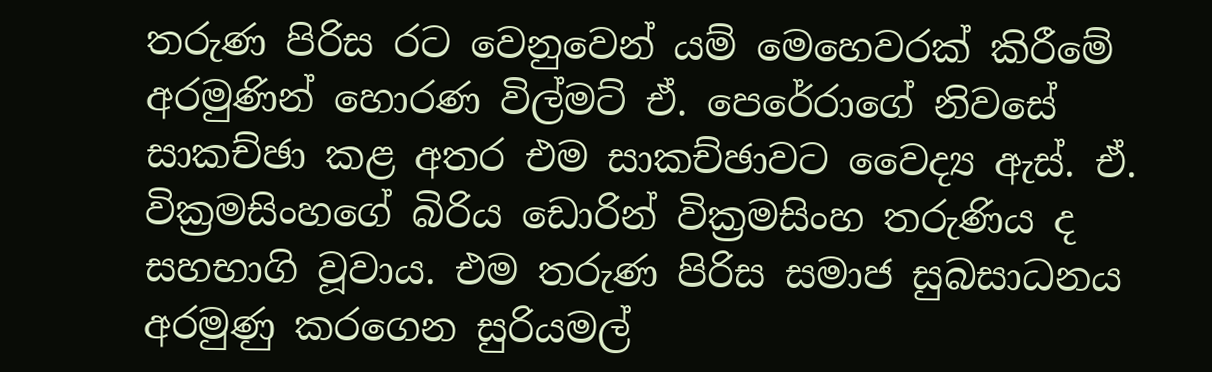තරුණ පිරිස රට වෙනුවෙන් යම් මෙහෙවරක් කිරීමේ අරමුණින් හොරණ විල්මට් ඒ. පෙරේරාගේ නිවසේ සාකච්ඡා කළ අතර එම සාකච්ඡාවට වෛද්‍ය ඇස්. ඒ. වික්‍රමසිංහගේ බිරිය ඩොරින් වික්‍රමසිංහ තරුණිය ද සහභාගි වූවාය. එම තරුණ පිරිස සමාජ සුබසාධනය අරමුණු කරගෙන සුරියමල්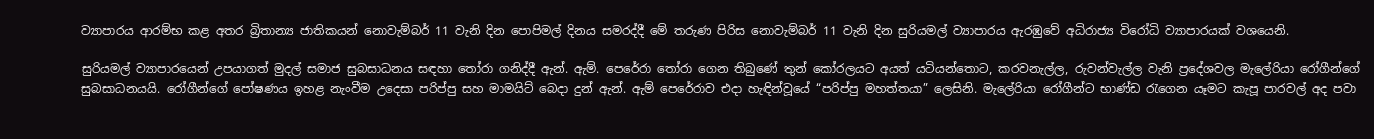ව්‍යාපාරය ආරම්භ කළ අතර බ්‍රිතාන්‍ය ජාතිකයන් නොවැම්බර් 11 වැනි දින පොපිමල් දිනය සමරද්දී මේ තරුණ පිරිස නොවැම්බර් 11 වැනි දින සුරියමල් ව්‍යාපාරය ඇරඹුවේ අධිරාජ්‍ය විරෝධි ව්‍යාපාරයක් වශයෙනි.

සුරියමල් ව්‍යාපාරයෙන් උපයාගත් මුදල් සමාජ සුබසාධනය සඳහා තෝරා ගනිද්දී ඇන්. ඇම්. පෙරේරා තෝරා ගෙන තිබුණේ තුන් කෝරලයට අයත් යටියන්තොට, කරවනැල්ල, රුවන්වැල්ල වැනි ප්‍රදේශවල මැලේරියා රෝගීන්ගේ සුබසාධනයයි. රෝගීන්ගේ පෝෂණය ඉහළ නැංවීම උදෙසා පරිප්පු සහ මාමයිට් බෙදා දුන් ඇන්. ඇම් පෙරේරාව එදා හැඳින්වූයේ “පරිප්පු මහත්තයා” ලෙසිනි. මැලේරියා රෝගීන්ට භාණ්ඩ රැගෙන යෑමට කැපූ පාරවල් අද පවා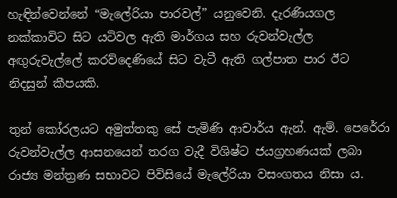හැඳින්වෙන්නේ “මැලේරියා පාරවල්” යනුවෙනි. දැරණියගල නක්කාවිට සිට යටිවල ඇති මාර්ගය සහ රුවන්වැල්ල අඟුරුවැල්ලේ කරව්දෙණියේ සිට වැටී ඇති ගල්පාත පාර ඊට නිදසුන් කීපයකි.

තුන් කෝරලයට අමුත්තකු සේ පැමිණි ආචාර්ය ඇන්. ඇම්. පෙරේරා රුවන්වැල්ල ආසනයෙන් තරග වැදී විශිෂ්ට ජයග්‍රහණයක් ලබා රාජ්‍ය මන්ත්‍රණ සභාවට පිවිසියේ මැලේරියා වසංගතය නිසා ය.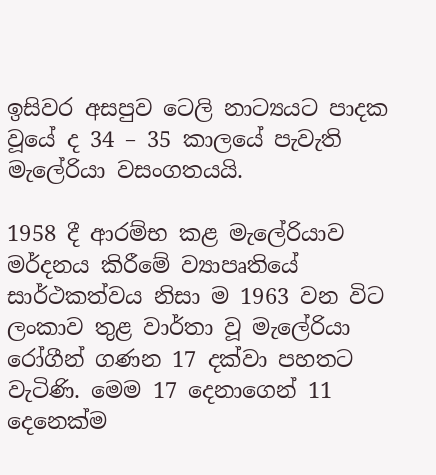ඉසිවර අසපුව ටෙලි නාට්‍යයට පාදක වූයේ ද 34 – 35 කාලයේ පැවැති මැලේරියා වසංගතයයි.

1958 දී ආරම්භ කළ මැලේරියාව මර්දනය කිරීමේ ව්‍යාපෘතියේ සාර්ථකත්වය නිසා ම 1963 වන විට ලංකාව තුළ වාර්තා වූ මැලේරියා රෝගීන් ගණන 17 දක්වා පහතට වැටිණි. මෙම 17 දෙනාගෙන් 11 දෙනෙක්ම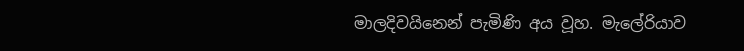මාලදිවයිනෙන් පැමිණි අය වූහ. මැලේරියාව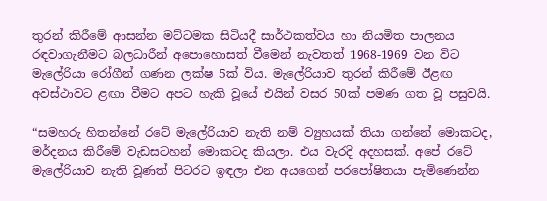තුරන් කිරීමේ ආසන්න මට්ටමක සිටියදී සාර්ථකත්වය හා නියමිත පාලනය රඳවාගැනීමට බලධාරීන් අපො‍හොසත් වීමෙන් නැවතත් 1968-1969 වන විට මැලේරියා රෝගීන් ගණන ලක්ෂ 5ක් විය. මැලේරියාව තුරන් කිරීමේ ඊළඟ අවස්ථාවට ළඟා වීමට අපට හැකි වූයේ එයින් වසර 50ක් පමණ ගත වූ පසුවයි.

“සමහරු හිතන්නේ රටේ මැලේරියාව නැති නම් ව්‍යුහයක් තියා ගන්නේ මොකටද, මර්දනය කිරීමේ වැඩසටහන් මොකටද කියලා. එය වැරදි අදහසක්. අපේ රටේ මැලේරියාව නැති වූණත් පිටරට ඉඳලා එන අයගෙන් පරපෝෂිතයා පැමිණෙන්න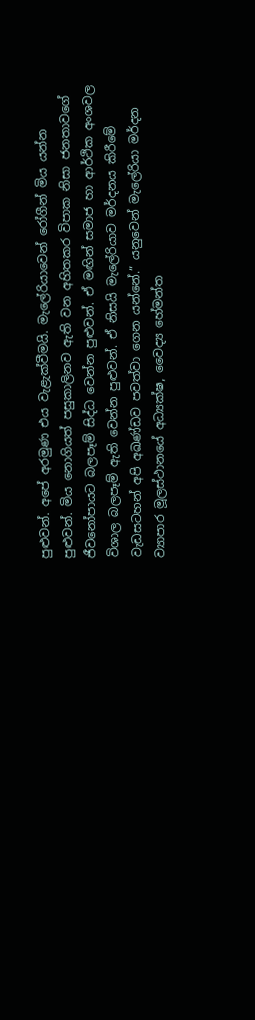පුළුවන්. අපේ අරමුණ එය වැළැක්වීමයි. මැලේරියාවෙන් රෝගීන් මිය යන්න පුළුවන්. මිය නොගියත් පසුකාලිනව ඇති වන අහිතකර විපාක නිසා ජනතාවගේ ජීවනෝපායට බලපෑම් සිද්ධ වෙන්න පුළුවන්. ඒ මඟින් සමාජ හා ආර්ථික අංශවල විශාල බලපෑම් ඇති වෙන්න පුළුවන්. ඒ නිසයි මැලේරියාව මර්දනය කිරීමේ වැඩසටහන් අපි අඛණ්ඩව පවත්වා ගෙන යන්නේ.” යනුවෙන් මැලේරියා මර්දන ව්‍යාපාර මූලස්ථානයේ අධ්‍යක්ෂ, වෛද්‍ය හේමන්ත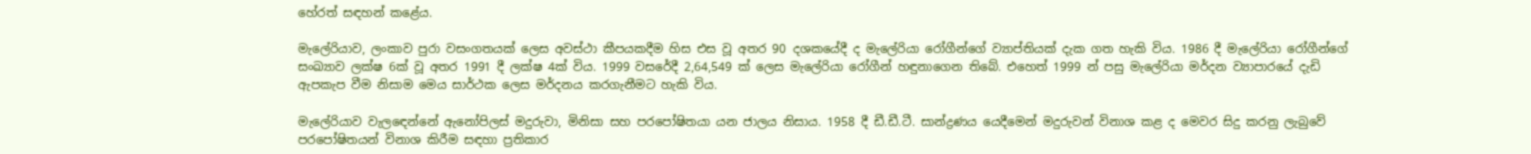හේරත් සඳහන් ‍කළේය.

මැලේරියාව, ලංකාව පුරා වසංගතයක් ලෙස අවස්ථා කීපයකදීම හිස එස වූ අතර 90 දශකයේදී ද මැලේරියා රෝගීන්ගේ ව්‍යාප්තියක් දැක ගත හැකි විය. 1986 දී මැලේරියා රෝගීන්ගේ සංඛ්‍යාව ලක්ෂ 6ක් වූ අතර 1991 දී ලක්ෂ 4ක් විය. 1999 වසරේදී 2,64,549 ක් ලෙස මැලේරියා රෝගීන් හඳුනාගෙන තිබේ. එහෙත් 1999 න් පසු මැලේරියා මර්දන ව්‍යාපාරයේ දැඩි ඇපකැප වීම නිසාම මෙය සාර්ථක ලෙස මර්දනය කරගැනීමට හැකි විය.

මැලේරියාව වැල‍‍ඳෙන්නේ ඇනෝපිලස් මදුරුවා, මිනිසා සහ පරපෝෂිතයා යන ජාලය නිසාය. 1958 දී ඩී.ඩී.ටී. සාන්ද්‍රණය යෙදීමෙන් මදුරුවන් විනාශ කළ ද මෙවර සිදු කරනු ලැබුවේ පරපෝෂිතයන් විනාශ කිරීම සඳහා ප්‍රතිකාර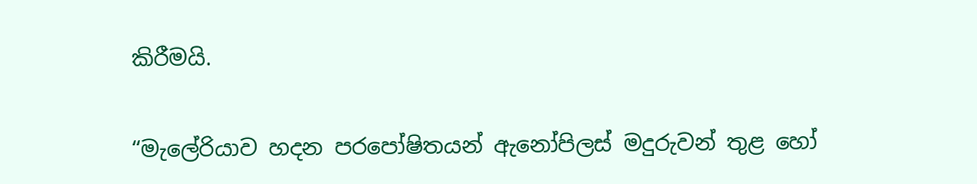කිරීමයි.

“මැලේරියාව හදන පරපෝෂිතයන් ඇනෝපිලස් මදුරුවන් තුළ හෝ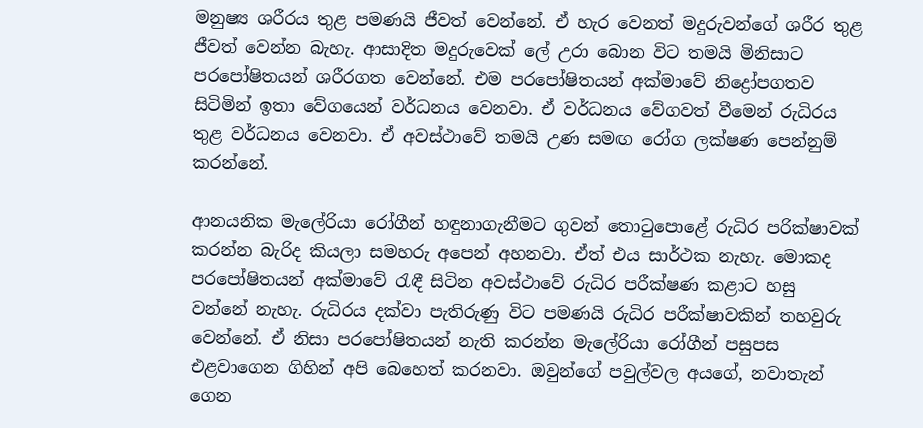මනුෂ්‍ය ශරීරය තුළ පමණයි ජීවත් වෙන්නේ. ඒ හැර වෙනත් මදුරුවන්ගේ ශරීර තුළ ජීවත් වෙන්න බැහැ. ආසාදිත මදුරුවෙක් ලේ උරා බොන විට තමයි මිනිසාට පරපෝෂිතයන් ශරීරගත වෙන්නේ. එම පර‍පෝෂිතයන් අක්මාවේ නිද්‍රෝපගතව සිටිමින් ඉතා වේගයෙන් වර්ධනය වෙනවා. ඒ වර්ධනය වේගවත් වීමෙන් රුධිරය තුළ වර්ධනය වෙනවා. ඒ අවස්ථාවේ තමයි උණ සමඟ රෝග ලක්ෂණ පෙන්නුම් කරන්නේ.

ආනයනික මැලේරියා රෝගීන් හඳුනාගැනීමට ගුවන් තොටුපොළේ රුධිර පරික්ෂාවක් කරන්න බැරිද කියලා සමහරු අපෙන් අහනවා. ඒත් එය සාර්ථක නැහැ. මොකද පරපෝෂිතයන් අක්මාවේ රැඳී සිටින අවස්ථාවේ රුධිර පරීක්ෂණ කළාට හසු වන්නේ නැහැ. රුධිරය දක්වා පැතිරුණු විට පමණයි රුධිර පරීක්ෂාවකින් තහවුරු වෙන්නේ. ඒ නිසා පරපෝෂිතයන් නැති කරන්න මැලේරියා රෝගීන් පසුපස එළවාගෙන ගිහින් අපි බෙහෙත් කරනවා. ඔවුන්ගේ පවුල්වල අයගේ, නවාතැන් ගෙන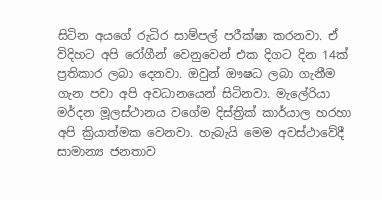සිටින අයගේ රුධිර සාම්පල් පරීක්ෂා කරනවා. ඒ විදිහට අපි රෝගීන් වෙනුවෙන් එක දිගට දින 14ක් ප්‍රතිකාර ලබා දෙනවා. ඔවුන් ඖෂධ ලබා ගැනීම ගැන පවා අපි අවධානයෙන් සිටිනවා. මැලේරියා මර්දන මූලස්ථානය වගේම දිස්ත්‍රික් කාර්යාල හරහා අපි ක්‍රියාත්මක වෙනවා. හැබැයි මෙම අවස්ථාවේදී සාමාන්‍ය ජනතාව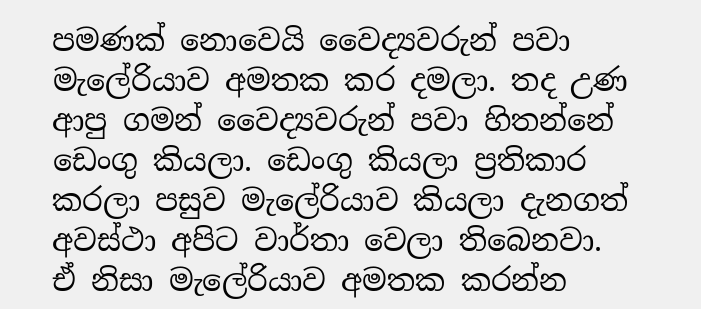පමණක් නොවෙයි වෛද්‍යවරුන් පවා මැලේරියාව අමතක කර දමලා. තද උණ ආපු ගමන් වෛද්‍යවරුන් පවා හිතන්නේ ඩෙංගු කියලා. ඩෙංගු කියලා ප්‍රතිකාර කරලා පසුව මැලේරියාව කියලා දැනගත් අවස්ථා අපිට වාර්තා වෙලා තිබෙනවා. ඒ නිසා මැලේරියාව අමතක කරන්න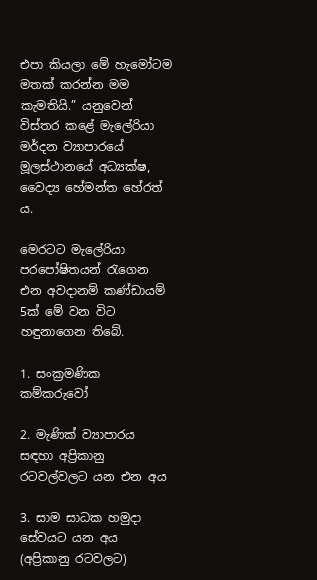එපා කියලා මේ හැමෝටම මතක් කරන්න මම කැමතියි.” යනුවෙන් විස්තර කළේ මැලේරියා මර්දන ව්‍යාපාරයේ මූලස්ථානයේ අධ්‍යක්ෂ, වෛද්‍ය හේමන්ත හේරත් ය.

මෙරටට මැලේරියා පරපෝෂිතයන් රැගෙන එන අවදානම් කණ්ඩායම් 5ක් මේ වන විට හඳුනාගෙන තිබේ.

1. සංක්‍රමණික කම්කරුවෝ

2. මැණික් ව්‍යාපාරය සඳහා අප්‍රිකානු රටවල්වලට යන එන අය

3. සාම සාධක හමුදා සේවයට යන අය (අප්‍රිකානු රටවලට)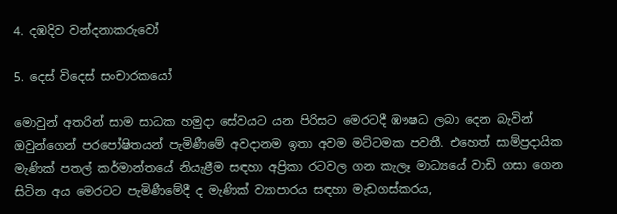4. දඹදිව වන්දනාකරුවෝ

5. දෙස් විදෙස් සංචාරකයෝ

මොවුන් අතරින් සාම සාධක හමුදා සේවයට යන පිරිසට මෙරටදී ඹෟෂධ ලබා දෙන බැවින් ඔවුන්ගෙන් පරපෝෂිතයන් පැමි‍ණීමේ අවදානම ඉතා අවම මට්ටමක පවතී. එහෙත් සාම්ප්‍රදායික මැණික් පතල් කර්මාන්තයේ නියැළීම සඳහා අප්‍රිකා රටවල ගන කැලෑ මාධ්‍යයේ වාඩි ගසා ගෙන සිටින අය මෙරටට පැමිණීමේදී ද මැණික් ව්‍යාපාරය සඳහා මැඩගස්කරය,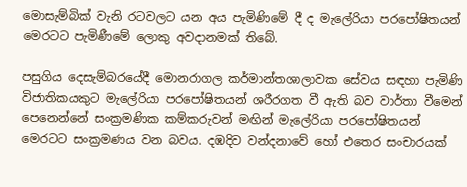මොසැම්බික් වැනි රටවලට යන අය පැමිණිමේ දී ද මැලේරියා පරපෝෂිතයන් මෙරටට පැමිණීමේ ලොකු අවදානමක් තිබේ.

පසුගිය දෙසැම්බරයේදී මොනරාගල කර්මාන්තශාලාවක සේවය සඳහා පැමිණි විජාතිකයකුට මැලේරියා පරපෝෂිතයන් ශරීරගත වී ඇති බව වාර්තා වීමෙන් පෙනෙන්නේ සංක්‍රමණික කම්කරුවන් මඟින් මැලේරියා පරපෝෂිතයන් මෙරටට සංක්‍රමණය වන බවය. දඹදිව වන්දනාවේ හෝ එතෙර සංචාරයක්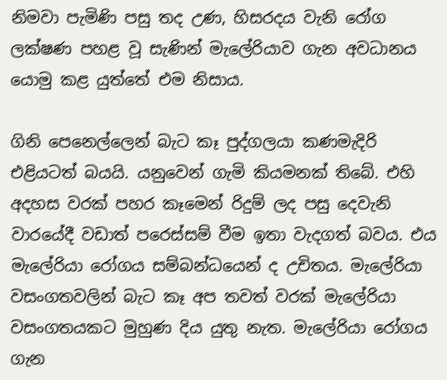නිමවා පැමිණි පසු තද උණ, හිසරදය වැනි රෝග ලක්ෂණ පහළ වූ සැණින් මැලේරියාව ගැන අවධානය යොමු කළ යුත්තේ එම නිසාය.

ගිනි පෙනෙල්ලෙන් බැට කෑ පුද්ගලයා කණමැදිරි එළියටත් බයයි. යනුවෙන් ගැමි කියමනක් තිබේ. එහි අදහස වරක් පහර කෑමෙන් රිදුම් ලද පසු දෙවැනි වාරයේදී වඩාත් පරෙස්සම් වීම ඉතා වැදගත් බවය. එය මැලේරියා රෝගය සම්බන්ධයෙන් ද උචිතය. මැලේරියා වසංගතවලින් බැට කෑ අප තවත් වරක් මැලේරියා වසංගතයකට මුහුණ දිය යුතු නැත. මැලේරියා රෝගය ගැන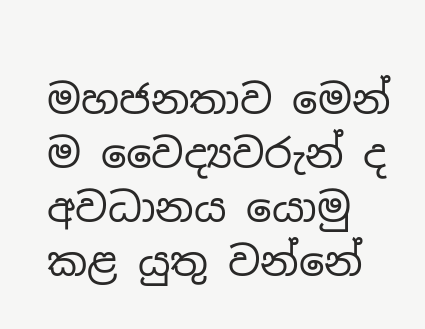මහජනතාව මෙන් ම වෛද්‍යවරුන් ද අවධානය යොමු කළ යුතු වන්නේ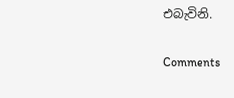එබැවිනි.

Comments